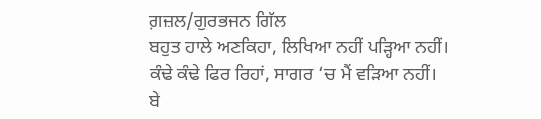ਗ਼ਜ਼ਲ/ਗੁਰਭਜਨ ਗਿੱਲ
ਬਹੁਤ ਹਾਲੇ ਅਣਕਿਹਾ, ਲਿਖਿਆ ਨਹੀਂ ਪੜ੍ਹਿਆ ਨਹੀਂ।
ਕੰਢੇ ਕੰਢੇ ਫਿਰ ਰਿਹਾਂ, ਸਾਗਰ ‘ਚ ਮੈਂ ਵੜਿਆ ਨਹੀਂ।
ਬੇ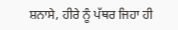ਸ਼ਨਾਸੇ, ਹੀਰੇ ਨੂੰ ਪੱਥਰ ਜਿਹਾ ਹੀ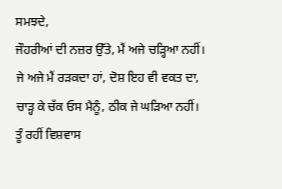ਸਮਝਦੇ,
ਜੌਹਰੀਆਂ ਦੀ ਨਜ਼ਰ ਉੱਤੇ, ਮੈਂ ਅਜੇ ਚੜ੍ਹਿਆ ਨਹੀਂ।
ਜੇ ਅਜੇ ਮੈਂ ਰੜਕਦਾ ਹਾਂ, ਦੋਸ਼ ਇਹ ਵੀ ਵਕਤ ਦਾ,
ਚਾੜ੍ਹ ਕੇ ਚੱਕ ਓਸ ਮੈਨੂੰ, ਠੀਕ ਜੇ ਘੜਿਆ ਨਹੀਂ।
ਤੂੰ ਰਹੀਂ ਵਿਸ਼ਵਾਸ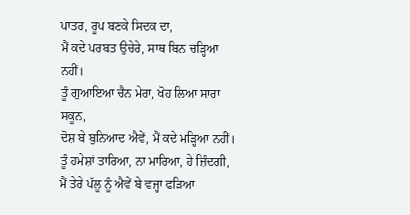ਪਾਤਰ, ਰੂਪ ਬਣਕੇ ਸਿਦਕ ਦਾ,
ਮੈਂ ਕਦੇ ਪਰਬਤ ਉਚੇਰੇ, ਸਾਥ ਬਿਨ ਚੜ੍ਹਿਆ ਨਹੀਂ।
ਤੂੰ ਗੁਆਇਆ ਚੈਨ ਮੇਰਾ, ਖੋਹ ਲਿਆ ਸਾਰਾ ਸਕੂਨ,
ਦੋਸ਼ ਬੇ ਬੁਨਿਆਦ ਐਵੇਂ, ਮੈਂ ਕਦੇ ਮੜ੍ਹਿਆ ਨਹੀਂ।
ਤੂੰ ਹਮੇਸ਼ਾਂ ਤਾਰਿਆ, ਨਾ ਮਾਰਿਆ, ਹੇ ਜ਼ਿੰਦਗੀ,
ਮੈਂ ਤੇਰੇ ਪੱਲੂ ਨੂੰ ਐਵੇਂ ਬੇ ਵਜ੍ਹਾ ਫੜਿਆ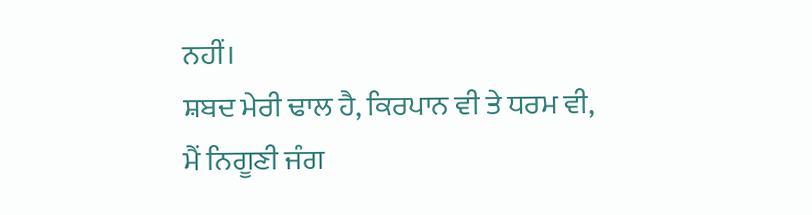ਨਹੀਂ।
ਸ਼ਬਦ ਮੇਰੀ ਢਾਲ ਹੈ, ਕਿਰਪਾਨ ਵੀ ਤੇ ਧਰਮ ਵੀ,
ਮੈਂ ਨਿਗੂਣੀ ਜੰਗ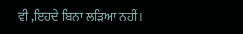ਵੀ ,ਇਹਦੇ ਬਿਨਾ ਲੜਿਆ ਨਹੀਂ।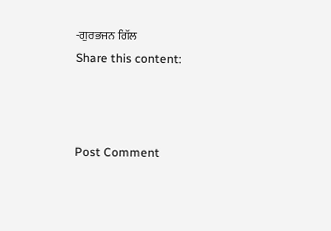-ਗੁਰਭਜਨ ਗਿੱਲ
Share this content:



Post Comment